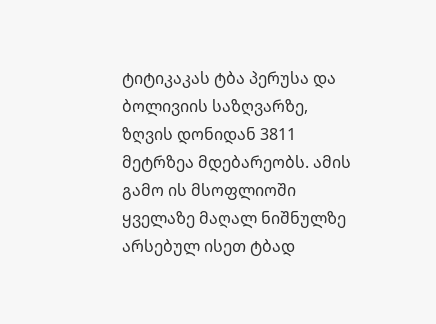ტიტიკაკას ტბა პერუსა და ბოლივიის საზღვარზე, ზღვის დონიდან 3811 მეტრზეა მდებარეობს. ამის გამო ის მსოფლიოში ყველაზე მაღალ ნიშნულზე არსებულ ისეთ ტბად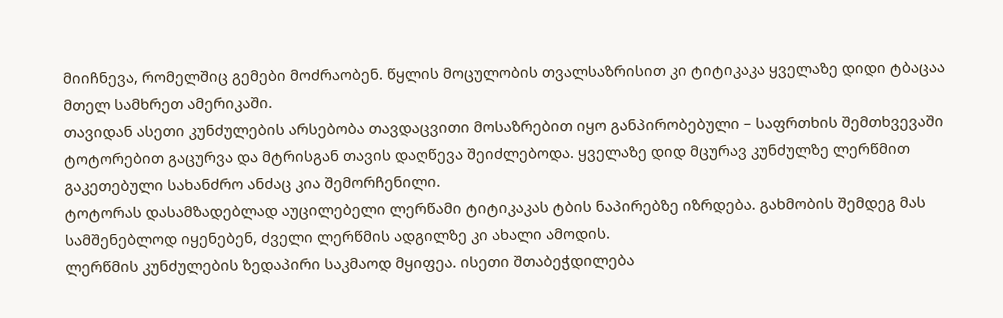მიიჩნევა, რომელშიც გემები მოძრაობენ. წყლის მოცულობის თვალსაზრისით კი ტიტიკაკა ყველაზე დიდი ტბაცაა მთელ სამხრეთ ამერიკაში.
თავიდან ასეთი კუნძულების არსებობა თავდაცვითი მოსაზრებით იყო განპირობებული – საფრთხის შემთხვევაში ტოტორებით გაცურვა და მტრისგან თავის დაღწევა შეიძლებოდა. ყველაზე დიდ მცურავ კუნძულზე ლერწმით გაკეთებული სახანძრო ანძაც კია შემორჩენილი.
ტოტორას დასამზადებლად აუცილებელი ლერწამი ტიტიკაკას ტბის ნაპირებზე იზრდება. გახმობის შემდეგ მას სამშენებლოდ იყენებენ, ძველი ლერწმის ადგილზე კი ახალი ამოდის.
ლერწმის კუნძულების ზედაპირი საკმაოდ მყიფეა. ისეთი შთაბეჭდილება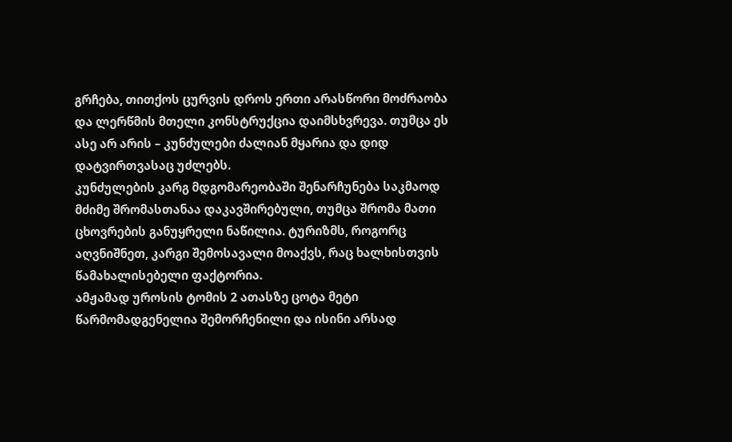გრჩება, თითქოს ცურვის დროს ერთი არასწორი მოძრაობა და ლერწმის მთელი კონსტრუქცია დაიმსხვრევა. თუმცა ეს ასე არ არის – კუნძულები ძალიან მყარია და დიდ დატვირთვასაც უძლებს.
კუნძულების კარგ მდგომარეობაში შენარჩუნება საკმაოდ მძიმე შრომასთანაა დაკავშირებული, თუმცა შრომა მათი ცხოვრების განუყრელი ნაწილია. ტურიზმს, როგორც აღვნიშნეთ, კარგი შემოსავალი მოაქვს, რაც ხალხისთვის წამახალისებელი ფაქტორია.
ამჟამად უროსის ტომის 2 ათასზე ცოტა მეტი წარმომადგენელია შემორჩენილი და ისინი არსად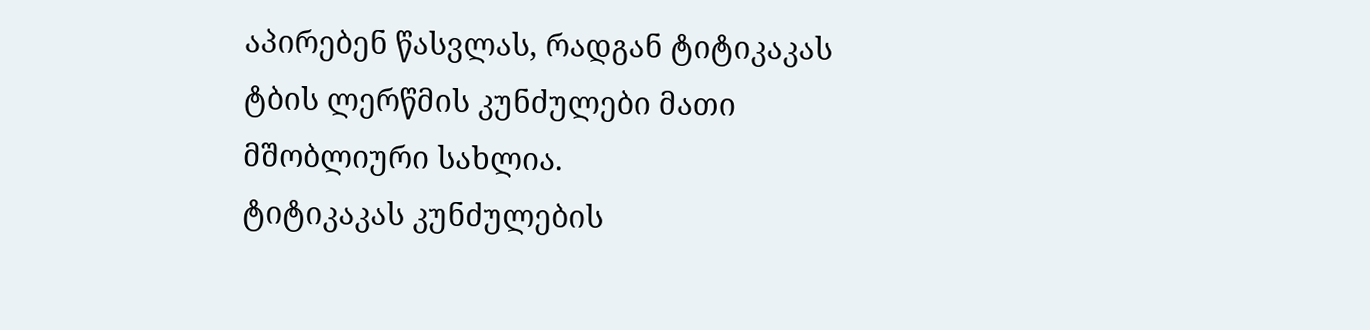აპირებენ წასვლას, რადგან ტიტიკაკას ტბის ლერწმის კუნძულები მათი მშობლიური სახლია.
ტიტიკაკას კუნძულების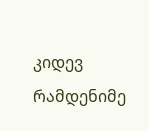კიდევ რამდენიმე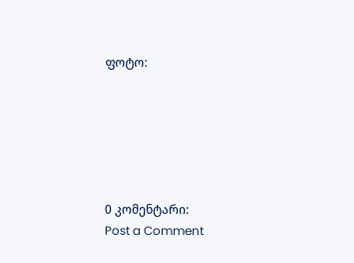ფოტო:






0 კომენტარი:
Post a Comment